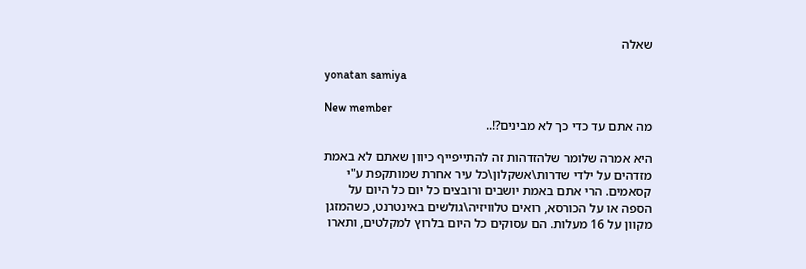שאלה

yonatan samiya

New member
מה אתם עד כדי כך לא מבינים?!..

היא אמרה שלומר שלהזדהות זה להתייפייף כיוון שאתם לא באמת מזדהים על ילדי שדרות\אשקלון\כל עיר אחרת שמותקפת ע"י קסאמים. הרי אתם באמת יושבים ורובצים כל יום כל היום על הספה או על הכורסא, רואים טלוויזיה\גולשים באינטרנט, כשהמזגן מקוון על 16 מעלות. הם עסוקים כל היום בלרוץ למקלטים, ותארו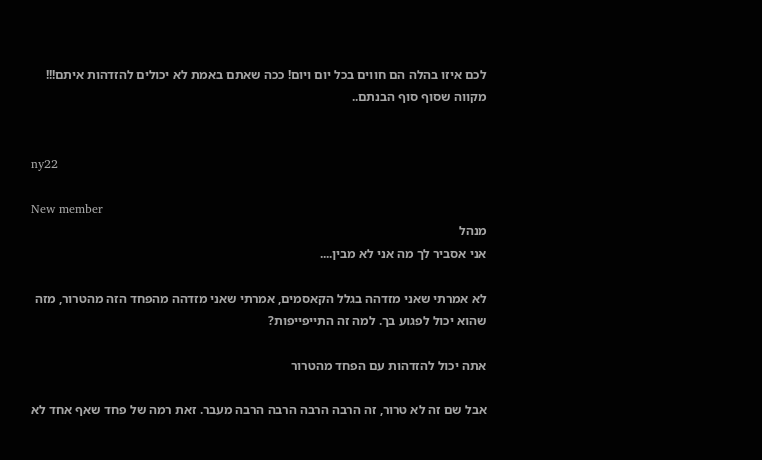לכם איזו בהלה הם חווים בכל יום ויום! ככה שאתם באמת לא יכולים להזדהות איתם!!! מקווה שסוף סוף הבנתם..


ny22

New member
מנהל
אני אסביר לך מה אני לא מבין....

לא אמרתי שאני מזדהה בגלל הקאסמים, אמרתי שאני מזדהה מהפחד הזה מהטרור, מזה שהוא יכול לפגוע בך. למה זה התייפייפות?

אתה יכול להזדהות עם הפחד מהטרור

אבל שם זה לא טרור, זה הרבה הרבה הרבה הרבה מעבר. זאת רמה של פחד שאף אחד לא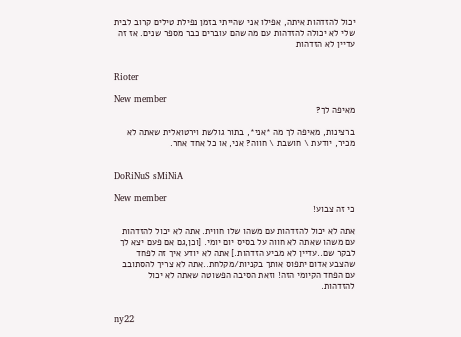יכול להזדהות איתה, אפילו אני שהייתי בזמן נפילת טילים קרוב לבית שלי לא יכולה להזדהות עם מה שהם עוברים כבר מספר שנים. אז זה עדיין לא הזדהות


Rioter

New member
מאיפה לך?

ברצינות, מאיפה לך מה *אני*, בתור גולשת וירטואלית שאתה לא מכיר, יודעת \ חושבת \ חווה? אני, או כל אחד אחר.


DoRiNuS sMiNiA

New member
כי זה צבוע!

אתה לא יכול להזדהות עם משהו שלו חווית. אתה לא יכול להזדהות עם משהו שאתה לא חווה על בסיס יום יומי. [וכן,גם אם פעם יצא לך לבקר שם..עדיין לא מביע הזדהות.] אתה לא יודע איך זה לפחד שהצבע אדום יתפוס אותך בקניות/מקלחת..אתה לא צריך להסתובב עם הפחד הקיומי הזה! וזאת הסיבה הפשוטה שאתה לא יכול להזדהות.


ny22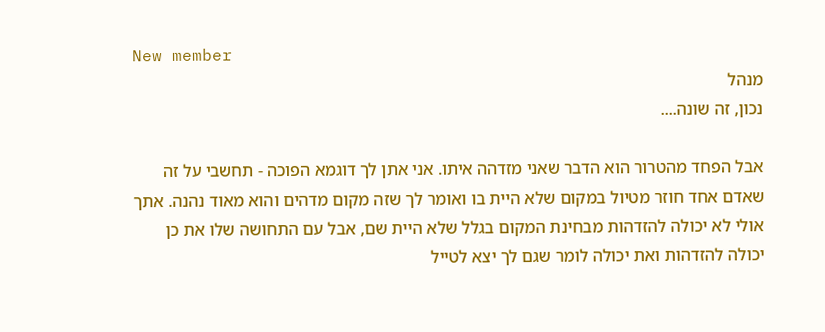New member
מנהל
נכון, זה שונה....

אבל הפחד מהטרור הוא הדבר שאני מזדהה איתו. אני אתן לך דוגמא הפוכה - תחשבי על זה שאדם אחד חוזר מטיול במקום שלא היית בו ואומר לך שזה מקום מדהים והוא מאוד נהנה. אתך אולי לא יכולה להזדהות מבחינת המקום בגלל שלא היית שם, אבל עם התחושה שלו את כן יכולה להזדהות ואת יכולה לומר שגם לך יצא לטייל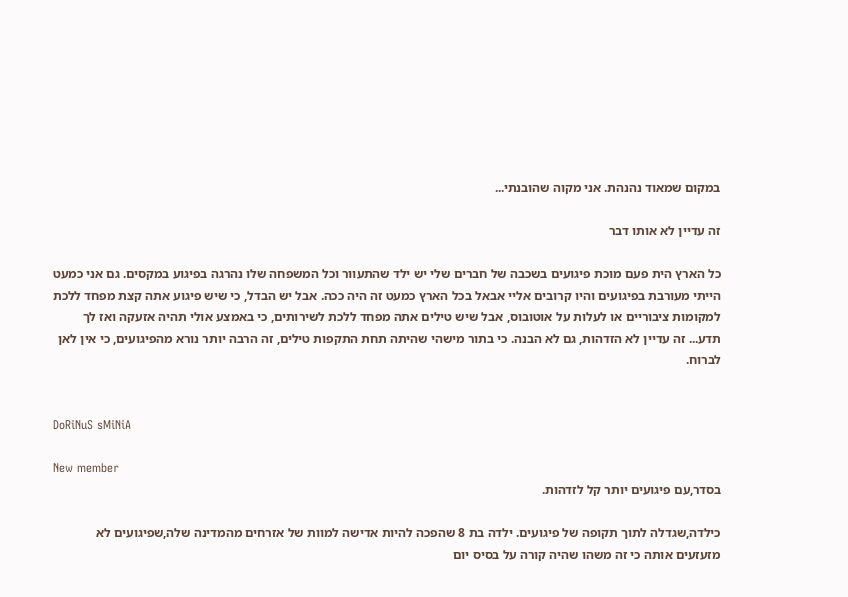במקום שמאוד נהנהת. אני מקוה שהובנתי...

זה עדיין לא אותו דבר

כל הארץ הית פעם מוכת פיגועים בשכבה של חברים שלי יש ילד שהתעוור וכל המשפחה שלו נהרגה בפיגוע במקסים. גם אני כמעט הייתי מעורבת בפיגועים והיו קרובים אליי אבאל בכל הארץ כמעט זה היה ככה. אבל יש הבדל, כי שיש פיגוע אתה קצת מפחד ללכת למקומות ציבוריים או לעלות על אוטובוס, אבל שיש טילים אתה מפחד ללכת לשירותים, כי באמצע אולי תהיה אזעקה ואז לך תדע... זה עדיין לא הזדהות, גם לא הבנה. כי בתור מישהי שהיתה תחת התקפות טילים, זה הרבה יותר נורא מהפיגועים, כי אין לאן לברוח.


DoRiNuS sMiNiA

New member
בסדר,עם פיגועים יותר קל לזדהות.

כילדה,שגדלה לתוך תקופה של פיגועים. ילדה בת 8 שהפכה להיות אדישה למוות של אזרחים מהמדינה שלה,שפיגועים לא מזעזעים אותה כי זה משהו שהיה קורה על בסיס יום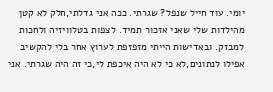יומי. עוד חייל שנפל? שגרתי. ככה אני גדלתי,חלק לא קטן מהילדות שלי שאני אזכור תמיד. לצפות בטלוויזיה ולחכות למבזק. ובאדישות הייתי מזפזפת לערוץ אחר בלי להקשיב אפילו לנתונים,לא כי לא היה איכפת לי,כי זה היה שגרתי. אני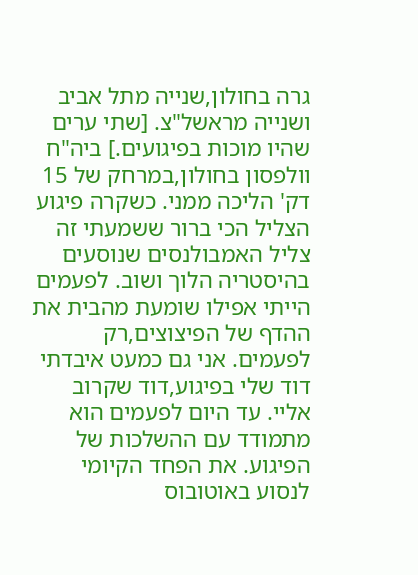גרה בחולון,שנייה מתל אביב ושנייה מראשל"צ. [שתי ערים שהיו מוכות בפיגועים.] ביה"ח וולפסון בחולון,במרחק של 15 דק' הליכה ממני. כשקרה פיגוע הצליל הכי ברור ששמעתי זה צליל האמבולנסים שנוסעים בהיסטריה הלוך ושוב. לפעמים הייתי אפילו שומעת מהבית את ההדף של הפיצוצים,רק לפעמים. אני גם כמעט איבדתי דוד שלי בפיגוע,דוד שקרוב אליי. עד היום לפעמים הוא מתמודד עם ההשלכות של הפיגוע. את הפחד הקיומי לנסוע באוטובוס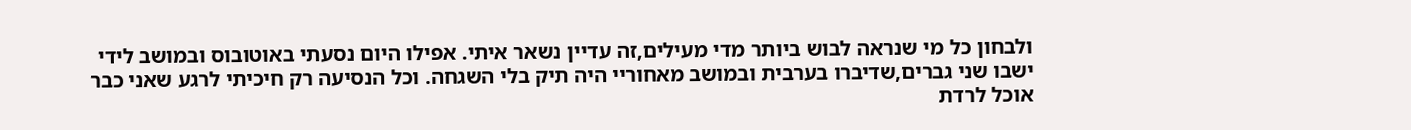ולבחון כל מי שנראה לבוש ביותר מדי מעילים,זה עדיין נשאר איתי. אפילו היום נסעתי באוטובוס ובמושב לידי ישבו שני גברים,שדיברו בערבית ובמושב מאחוריי היה תיק בלי השגחה. וכל הנסיעה רק חיכיתי לרגע שאני כבר אוכל לרדת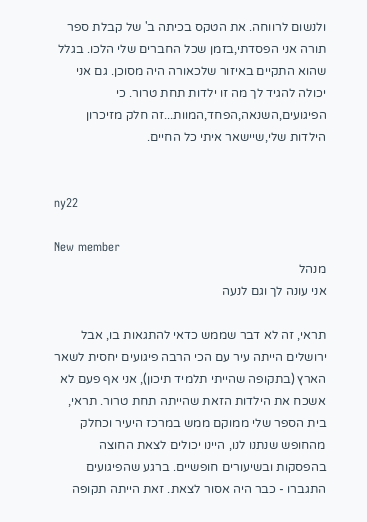ולנשום לרווחה. את הטקס בכיתה ב' של קבלת ספר תורה אני הפסדתי,בזמן שכל החברים שלי הלכו. בגלל שהוא התקיים באיזור שלכאורה היה מסוכן. גם אני יכולה להגיד לך מה זו ילדות תחת טרור. כי הפיגועים,השנאה,הפחד,המוות...זה חלק מזיכרון הילדות שלי,שיישאר איתי כל החיים.


ny22

New member
מנהל
אני עונה לך וגם לנעה

תראי, זה לא דבר שממש כדאי להתגאות בו, אבל ירושלים הייתה עיר עם הכי הרבה פיגועים יחסית לשאר הארץ (בתקופה שהייתי תלמיד תיכון), אני אף פעם לא אשכח את הילדות הזאת שהייתה תחת טרור. תראי, בית הספר שלי ממוקם ממש במרכז היעיר וכחלק מהחופש שנתנו לנו, היינו יכולים לצאת החוצה בהפסקות ובשיעורים חופשיים. ברגע שהפיגועים התגברו - כבר היה אסור לצאת. זאת הייתה תקופה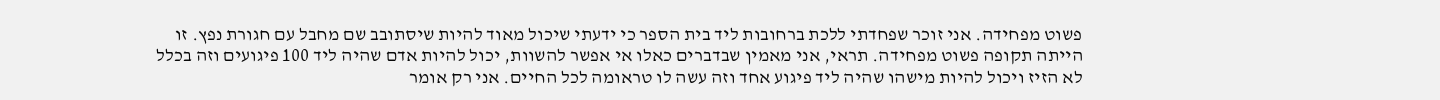פשוט מפחידה. אני זוכר שפחדתי ללכת ברחובות ליד בית הספר כי ידעתי שיכול מאוד להיות שיסתובב שם מחבל עם חגורת נפץ. זו הייתה תקופה פשוט מפחידה. תראי, אני מאמין שבדברים כאלו אי אפשר להשוות, יכול להיות אדם שהיה ליד 100 פיגועים וזה בכלל לא הזיז ויכול להיות מישהו שהיה ליד פיגוע אחד וזה עשה לו טראומה לכל החיים. אני רק אומר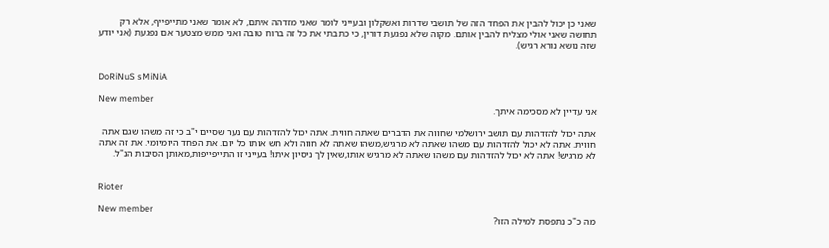שאני כן יכול להבין את הפחד הזה של תושבי שדרות ואשקלון ובעייני לומר שאני מזדהה איתם, לא אומר שאני מתייפייף, אלא רק תחושה שאני אולי מצליח להבין אותם. מקוה שלא נפגעת דורין, כי כתבתי את כל זה ברוח טובה ואני ממש מצטער אם נפגעת (אני יודע שזה נושא נורא רגיש).


DoRiNuS sMiNiA

New member
אני עדיין לא מסכימה איתך.

אתה יכול להזדהות עם תושב ירושלמי שחווה את הדברים שאתה חווית. אתה יכול להזדהות עם נער שסיים י"ב כי זה משהו שגם אתה חווית. אתה לא יכול להזדהות עם משהו שאתה לא מרגיש,משהו שאתה לא חווה ולא חש אותו כל יום. את הפחד היומיומי. את זה אתה לא מרגיש! אתה לא יכול להזדהות עם משהו שאתה לא מרגיש אותו,שאין לך ניסיון איתו! בעייני זו התייפייפות,מאותן הסיבות הנ"ל.


Rioter

New member
מה כ"כ נתפסת למילה הזו?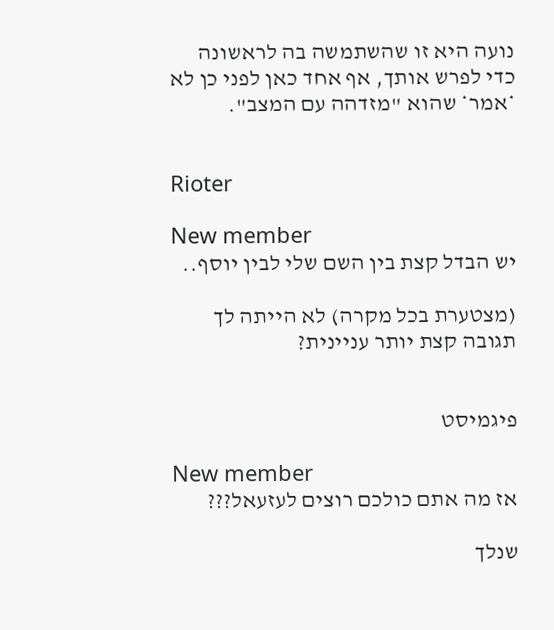נועה היא זו שהשתמשה בה לראשונה כדי לפרש אותך, אף אחד כאן לפני כן לא *אמר* שהוא "מזדהה עם המצב".


Rioter

New member
יש הבדל קצת בין השם שלי לבין יוסף..

(מצטערת בכל מקרה) לא הייתה לך תגובה קצת יותר עניינית?


פיגמיסט

New member
אז מה אתם כולכם רוצים לעזעאל???

שנלך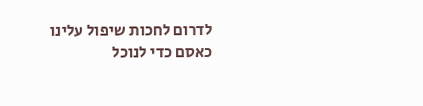לדרום לחכות שיפול עלינו כאסם כדי לנוכל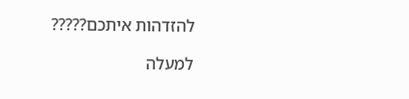להזדהות איתכם?????

למעלה